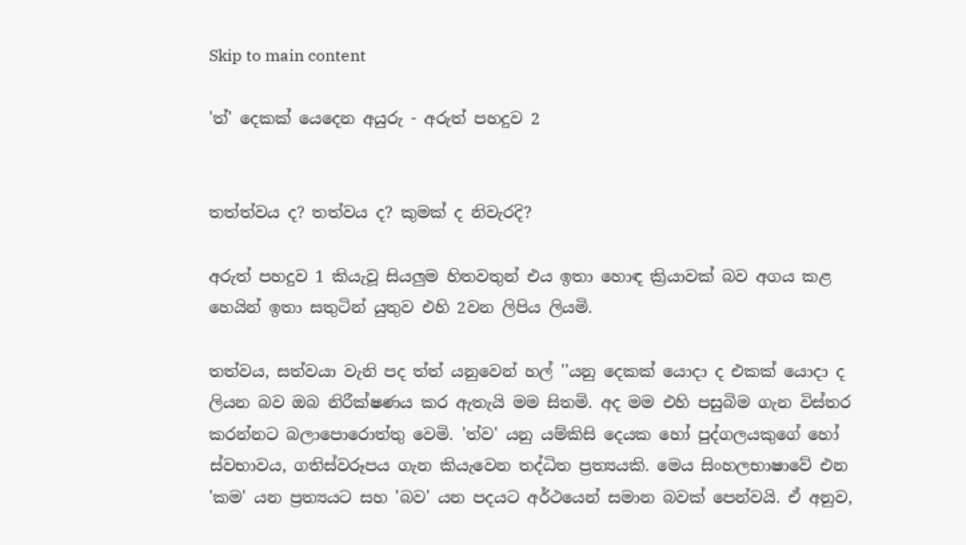Skip to main content

'ත්' දෙකක් යෙදෙන අයුරු - අරුත් පහදුව 2


තත්ත්වය ද? තත්වය ද? කුමක් ද නිවැරදි?

අරුත් පහදුව 1 කියැවූ සියලුම හිතවතුන් එය ඉතා හොඳ ක්‍රියාවක් බව අගය කළ හෙයින් ඉතා සතුටින් යුතුව එහි 2වන ලිපිය ලියමි.

තත්වය, සත්වයා වැනි පද ත්ත් යනුවෙන් හල් ''යනු දෙකක් යොදා ද එකක් යොදා ද ලියන බව ඔබ නිරීක්ෂණය කර ඇතැයි මම සිතමි. අද මම එහි පසුබිම ගැන විස්තර කරන්නට බලාපොරොත්තු වෙමි. 'ත්ව' යනු යම්කිසි දෙයක හෝ පුද්ගලයකුගේ හෝ ස්වභාවය, ගතිස්වරූපය ගැන කියැවෙන තද්ධිත ප්‍රත්‍යයකි. මෙය සිංහලභාෂාවේ එන 'කම' යන ප්‍රත්‍යයට සහ 'බව' යන පදයට අර්ථයෙන් සමාන බවක් පෙන්වයි. ඒ අනුව,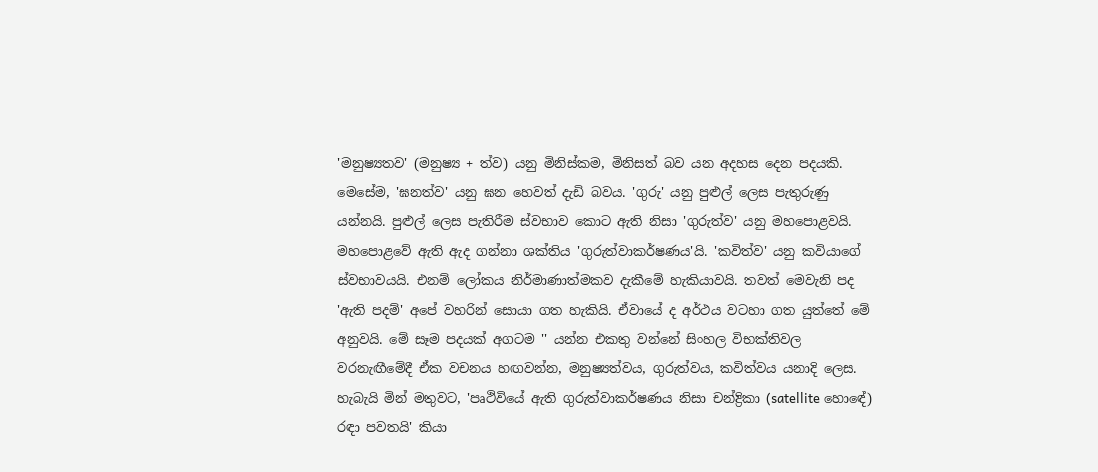'මනුෂ්‍යතව' (මනුෂ්‍ය + ත්ව) යනු මිනිස්කම, මිනිසත් බව යන අදහස දෙන පදයකි. මෙසේම, 'ඝනත්ව' යනු ඝන හෙවත් දැඩි බවය. 'ගුරු' යනු පුළුල් ලෙස පැතුරුණු යන්නයි. පුළුල් ලෙස පැතිරීම ස්වභාව කොට ඇති නිසා 'ගුරුත්ව' යනු මහපොළවයි. මහපොළවේ ඇති ඇද ගන්නා ශක්තිය 'ගුරුත්වාකර්ෂණය'යි. 'කවිත්ව' යනු කවියාගේ ස්වභාවයයි. එනම් ලෝකය නිර්මාණාත්මකව දැකීමේ හැකියාවයි. තවත් මෙවැනි පද 'ඇති පදම්' අපේ වහරින් සොයා ගත හැකියි. ඒවායේ ද අර්ථය වටහා ගත යුත්තේ මේ අනුවයි. මේ සෑම පදයක් අගටම '' යන්න එකතු වන්නේ සිංහල විභක්තිවල වරනැඟීමේදී ඒක වචනය හඟවන්න, මනුෂ්‍යත්වය, ගුරුත්වය, කවිත්වය යනාදි ලෙස. හැබැයි මින් මතුවට, 'පෘථිවියේ ඇති ගුරුත්වාකර්ෂණය නිසා චන්ද්‍රිකා (satellite හොඳේ) රඳා පවතයි' කියා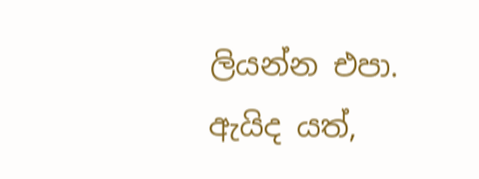ලියන්න එපා. ඇයිද යත්,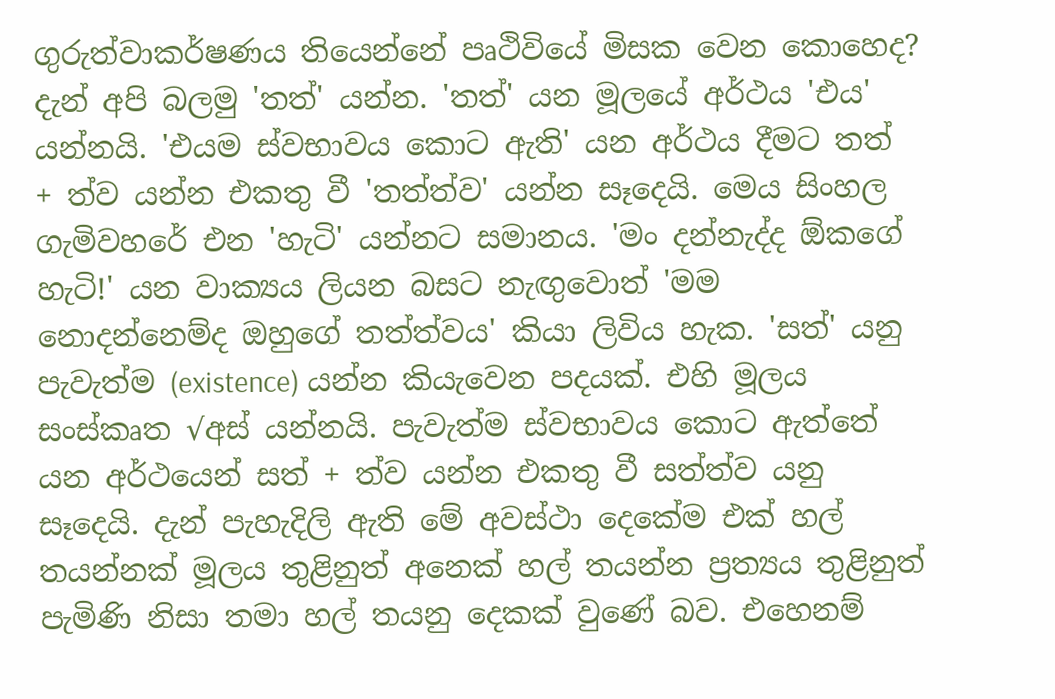ගුරුත්වාකර්ෂණය තියෙන්නේ පෘථිවියේ මිසක වෙන කොහෙද? දැන් අපි බලමු 'තත්' යන්න. 'තත්' යන මූලයේ අර්ථය 'එය' යන්නයි. 'එයම ස්වභාවය කොට ඇති' යන අර්ථය දීමට තත් + ත්ව යන්න එකතු වී 'තත්ත්ව' යන්න සෑදෙයි. මෙය සිංහල ගැමිවහරේ එන 'හැටි' යන්නට සමානය. 'මං දන්නැද්ද ඕකගේ හැටි!' යන වාක්‍යය ලියන බසට නැඟුවොත් 'මම නොදන්නෙම්ද ඔහුගේ තත්ත්වය' කියා ලිවිය හැක. 'සත්' යනු පැවැත්ම (existence) යන්න කියැවෙන පදයක්. එහි මූලය සංස්කෘත √අස් යන්නයි. පැවැත්ම ස්වභාවය කොට ඇත්තේ යන අර්ථයෙන් සත් + ත්ව යන්න එකතු වී සත්ත්ව යනු සෑදෙයි. දැන් පැහැදිලි ඇති මේ අවස්ථා දෙකේම එක් හල් තයන්නක් මූලය තුළිනුත් අනෙක් හල් තයන්න ප්‍රත්‍යය තුළිනුත් පැමිණි නිසා තමා හල් තයනු දෙකක් වුණේ බව. එහෙනම්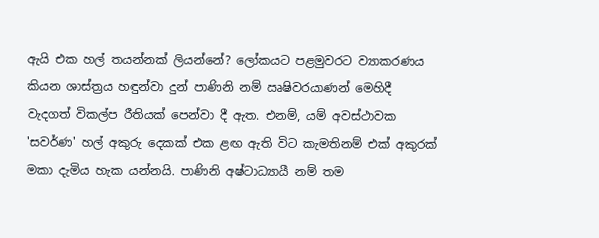ඇයි එක හල් තයන්නක් ලියන්නේ? ලෝකයට පළමුවරට ව්‍යාකරණය කියන ශාස්ත්‍රය හඳුන්වා දුන් පාණිනි නම් ඍෂිවරයාණන් මෙහිදී වැදගත් විකල්ප රීතියක් පෙන්වා දී ඇත. එනම්, යම් අවස්ථාවක 'සවර්ණ' හල් අකුරු දෙකක් එක ළඟ ඇති විට කැමතිනම් එක් අකුරක් මකා දැමිය හැක යන්නයි. පාණිනි අෂ්ටාධ්‍යායී නම් තම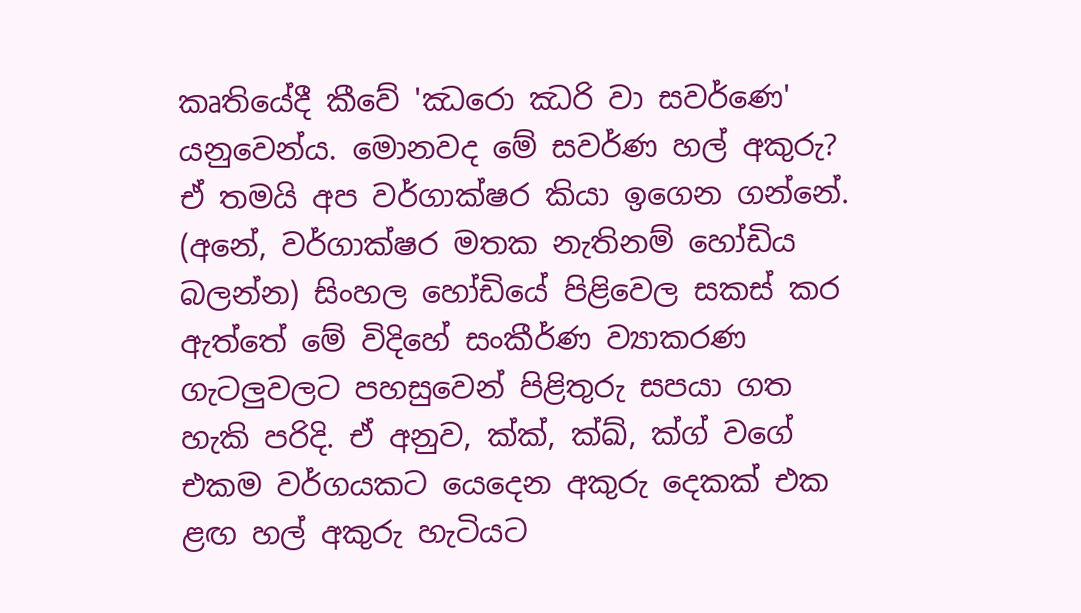කෘතියේදී කීවේ 'ඣරො ඣරි වා සවර්ණෙ' යනුවෙන්ය. මොනවද මේ සවර්ණ හල් අකුරු? ඒ තමයි අප වර්ගාක්ෂර කියා ඉගෙන ගන්නේ. (අනේ, වර්ගාක්ෂර මතක නැතිනම් හෝඩිය බලන්න) සිංහල හෝඩියේ පිළිවෙල සකස් කර ඇත්තේ මේ විදිහේ සංකීර්ණ ව්‍යාකරණ ගැටලුවලට පහසුවෙන් පිළිතුරු සපයා ගත හැකි පරිදි. ඒ අනුව, ක්ක්, ක්ඛ්, ක්ග් වගේ එකම වර්ගයකට යෙදෙන අකුරු දෙකක් එක ළඟ හල් අකුරු හැටියට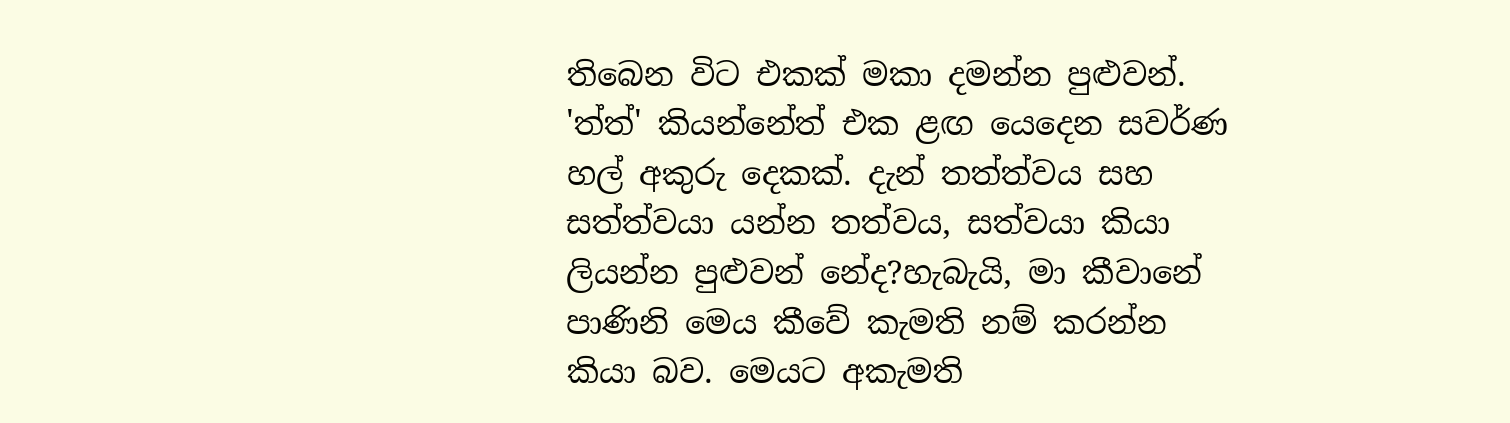තිබෙන විට එකක් මකා දමන්න පුළුවන්. 'ත්ත්' කියන්නේත් එක ළඟ යෙදෙන සවර්ණ හල් අකුරු දෙකක්. දැන් තත්ත්වය සහ සත්ත්වයා යන්න තත්වය, සත්වයා කියා ලියන්න පුළුවන් නේද?හැබැයි, මා කීවානේ පාණිනි මෙය කීවේ කැමති නම් කරන්න කියා බව. මෙයට අකැමති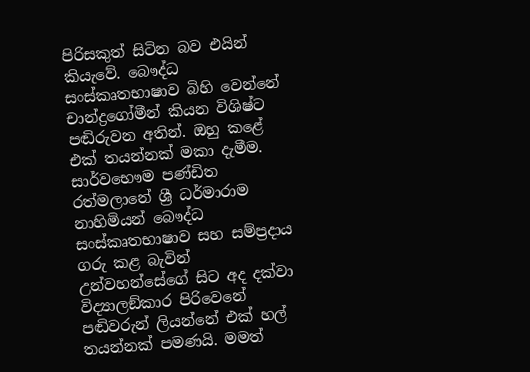පිරිසකුත් සිටින බව එයින් කියැවේ. බෞද්ධ සංස්කෘතභාෂාව බිහි වෙන්නේ චාන්ද්‍රගෝමීන් කියන විශිෂ්ට පඬිරුවන අතින්. ඔහු කළේ එක් තයන්නක් මකා දැමීම. සාර්වභෞම පණ්ඩිත රත්මලානේ ශ්‍රී ධර්මාරාම නාහිමියන් බෞද්ධ සංස්කෘතභාෂාව සහ සම්ප්‍රදාය ගරු කළ බැවින් උන්වහන්සේගේ සිට අද දක්වා විද්‍යාලඞ්කාර පිරිවෙනේ පඬිවරුන් ලියන්නේ එක් හල් තයන්නක් පමණයි. මමත්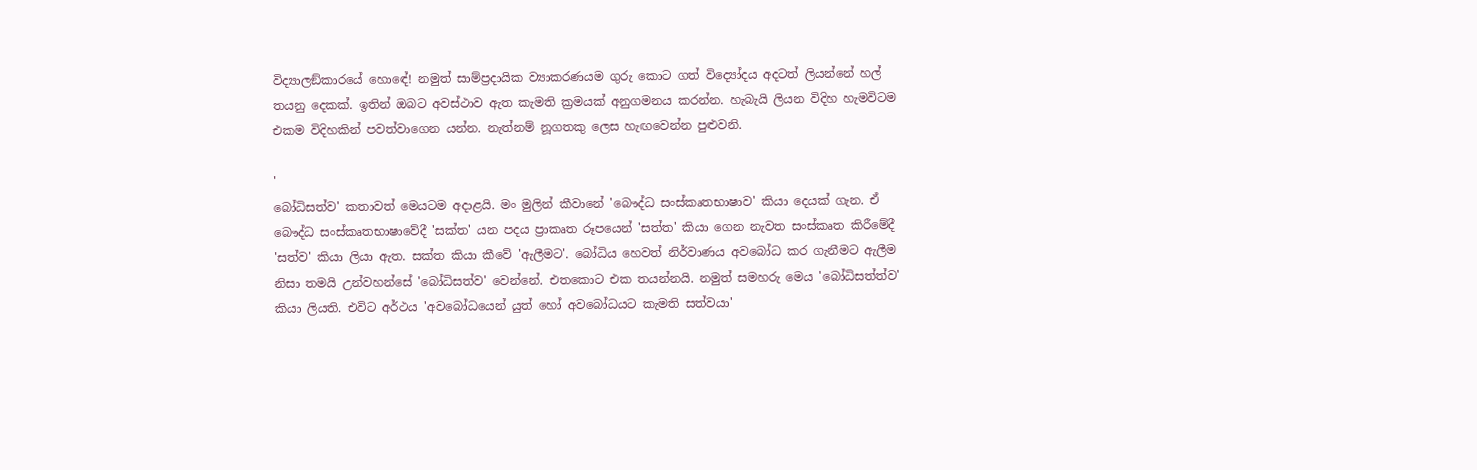විද්‍යාලඞ්කාරයේ හොඳේ! නමුත් සාම්ප්‍රදායික ව්‍යාකරණයම ගුරු කොට ගත් විද්‍යෝදය අදටත් ලියන්නේ හල් තයනු දෙකක්. ඉතින් ඔබට අවස්ථාව ඇත කැමති ක්‍රමයක් අනුගමනය කරන්න. හැබැයි ලියන විදිහ හැමවිටම එකම විදිහකින් පවත්වාගෙන යන්න. නැත්නම් නූගතකු ලෙස හැඟවෙන්න පුළුවනි.

'
බෝධිසත්ව' කතාවත් මෙයටම අදාළයි. මං මුලින් කීවානේ 'බෞද්ධ සංස්කෘතභාෂාව' කියා දෙයක් ගැන. ඒ බෞද්ධ සංස්කෘතභාෂාවේදී 'සක්ත' යන පදය ප්‍රාකෘත රූපයෙන් 'සත්ත' කියා ගෙන නැවත සංස්කෘත කිරීමේදී 'සත්ව' කියා ලියා ඇත. සක්ත කියා කීවේ 'ඇලීමට'. බෝධිය හෙවත් නිර්වාණය අවබෝධ කර ගැනීමට ඇලීම නිසා තමයි උන්වහන්සේ 'බෝධිසත්ව' වෙන්නේ. එතකොට එක තයන්නයි. නමුත් සමහරු මෙය 'බෝධිසත්ත්ව' කියා ලියති. එවිට අර්ථය 'අවබෝධයෙන් යුත් හෝ අවබෝධයට කැමති සත්වයා'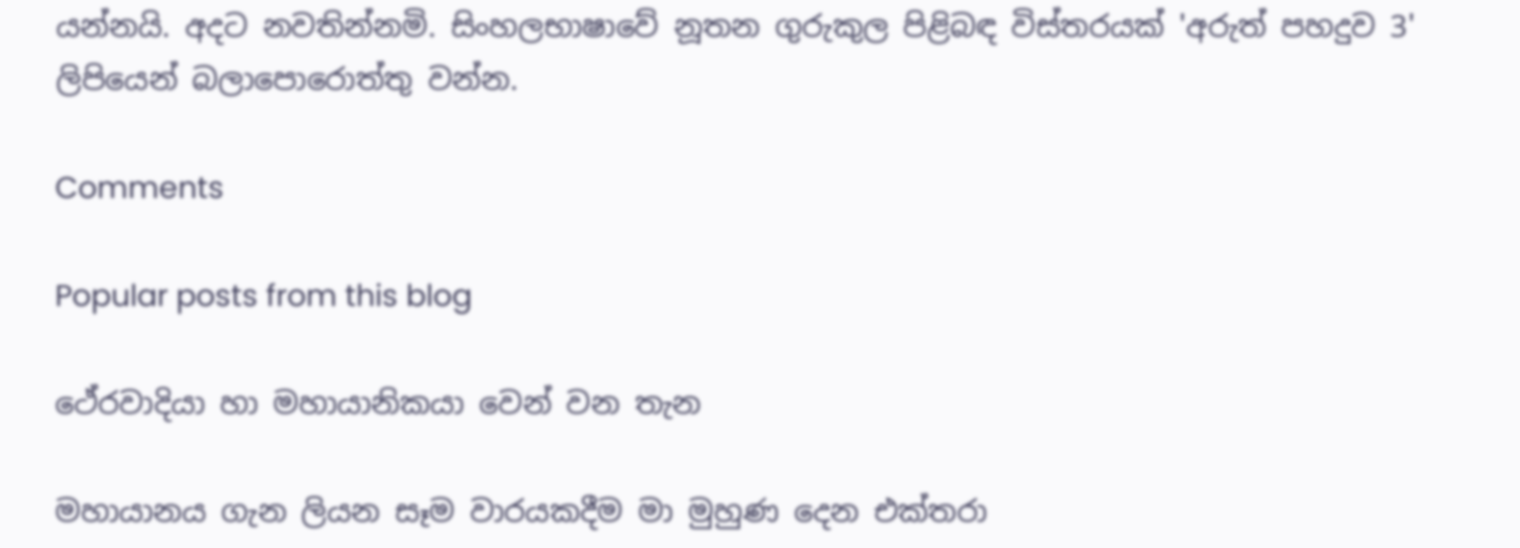යන්නයි. අදට නවතින්නමි. සිංහලභාෂාවේ නූතන ගුරුකුල පිළිබඳ විස්තරයක් 'අරුත් පහදුව 3' ලිපියෙන් බලාපොරොත්තු වන්න.

Comments

Popular posts from this blog

ථේරවාදියා හා මහායානිකයා වෙන් වන තැන

මහායානය ගැන ලියන සෑම වාරයකදීම මා මුහුණ දෙන එක්තරා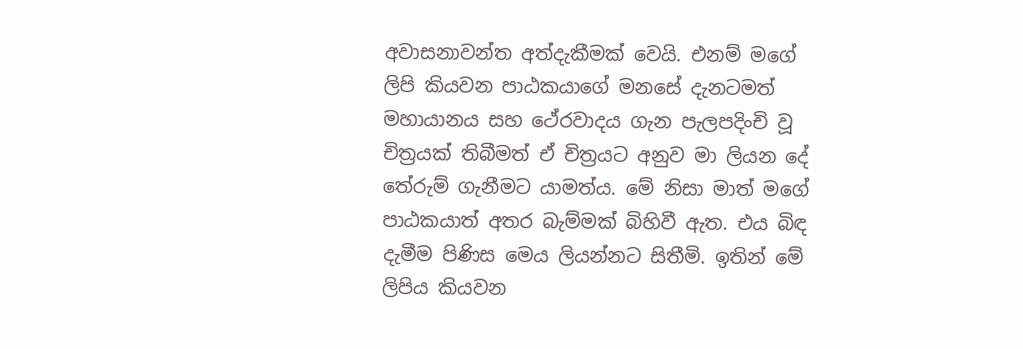අවාසනාවන්ත අත්දැකීමක් වෙයි. එනම් මගේ ලිපි කියවන පාඨකයාගේ මනසේ දැනටමත් මහායානය සහ ථේරවාදය ගැන පැලපදිංචි වූ චිත්‍රයක් තිබීමත් ඒ චිත්‍රයට අනුව මා ලියන දේ තේරුම් ගැනීමට යාමත්ය. මේ නිසා මාත් මගේ පාඨකයාත් අතර බැම්මක් බිහිවී ඇත. එය බිඳ දැමීම පිණිස මෙය ලියන්නට සිතීමි. ඉතින් මේ ලිපිය කියවන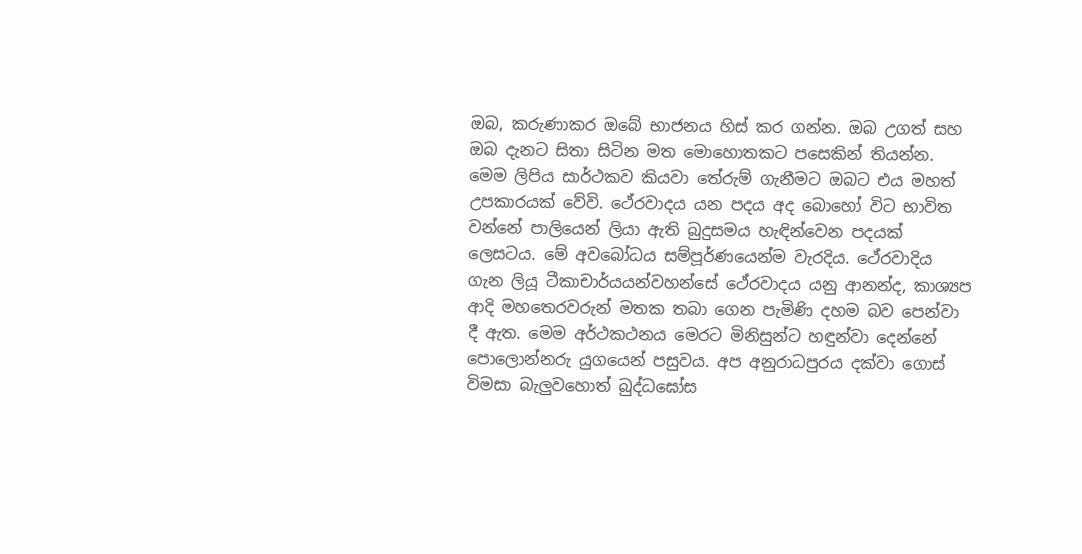ඔබ, කරුණාකර ඔබේ භාජනය හිස් කර ගන්න. ඔබ උගත් සහ ඔබ දැනට සිතා සිටින මත මොහොතකට පසෙකින් තියන්න. මෙම ලිපිය සාර්ථකව කියවා තේරුම් ගැනීමට ඔබට එය මහත් උපකාරයක් වේවි. ථේරවාදය යන පදය අද බොහෝ විට භාවිත වන්නේ පාලියෙන් ලියා ඇති බුදුසමය හැඳින්වෙන පදයක් ලෙසටය. මේ අවබෝධය සම්පූර්ණයෙන්ම වැරදිය. ථේරවාදිය ගැන ලියූ ටීකාචාර්යයන්වහන්සේ ථේරවාදය යනු ආනන්ද, කාශ්‍යප ආදි මහතෙරවරුන් මතක තබා ගෙන පැමිණි දහම බව පෙන්වා දී ඇත. මෙම අර්ථකථනය මෙරට මිනිසුන්ට හඳුන්වා දෙන්නේ පොලොන්නරු යුගයෙන් පසුවය. අප අනුරාධපුරය දක්වා ගොස් විමසා බැලුවහොත් බුද්ධඝෝස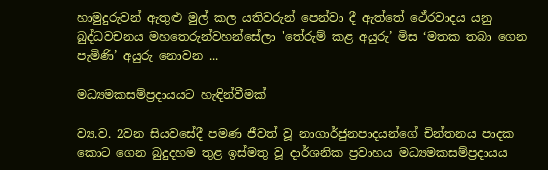හාමුදුරුවන් ඇතුළු මුල් කල යතිවරුන් පෙන්වා දී ඇත්තේ ථේරවාදය යනු බුද්ධවචනය මහතෙරුන්වහන්සේලා 'තේරුම් කළ අයුරු’ මිස ‘මතක තබා ගෙන පැමිණි’ අයුරු නොවන ...

මධ්‍යමකසම්ප්‍රදායයට හැඳින්වීමක්

ව්‍ය.ව. 2වන සියව‍‍‍සේදී පමණ ජීවත් වූ නාගාර්ජුනපාදයන්‍‍ගේ චින්තනය පාදක කොට ගෙන බුදුදහම තුළ ඉස්මතු වූ දාර්ශනික ප්‍රවාහය මධ්‍යමකසම්ප්‍රදායය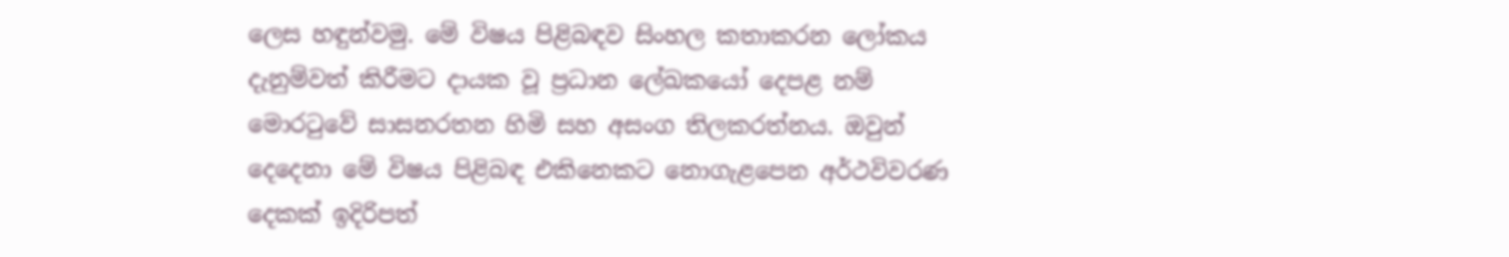ලෙස හඳුන්වමු. මේ විෂය පිළිබඳව සිංහල කතාකරන ලෝකය දැනුම්වත් කිරීමට දායක වූ ප්‍රධාන ලේඛකයෝ දෙපළ නම් මොරටුවේ සාසනරතන හිමි සහ අසංග තිලකරත්නය. ඔවුන් දෙදෙනා මේ විෂය පිළිබඳ එකිනෙකට නොගැළපෙන අර්ථවිවරණ දෙකක් ඉදිරිපත්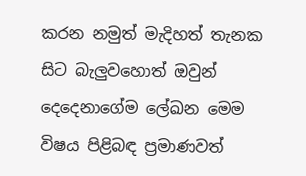කරන නමුත් මැදිහත් තැනක සිට බැලුවහොත් ඔවුන් දෙදෙනාගේම ලේඛන මෙම විෂය පිළිබඳ ප්‍රමාණවත්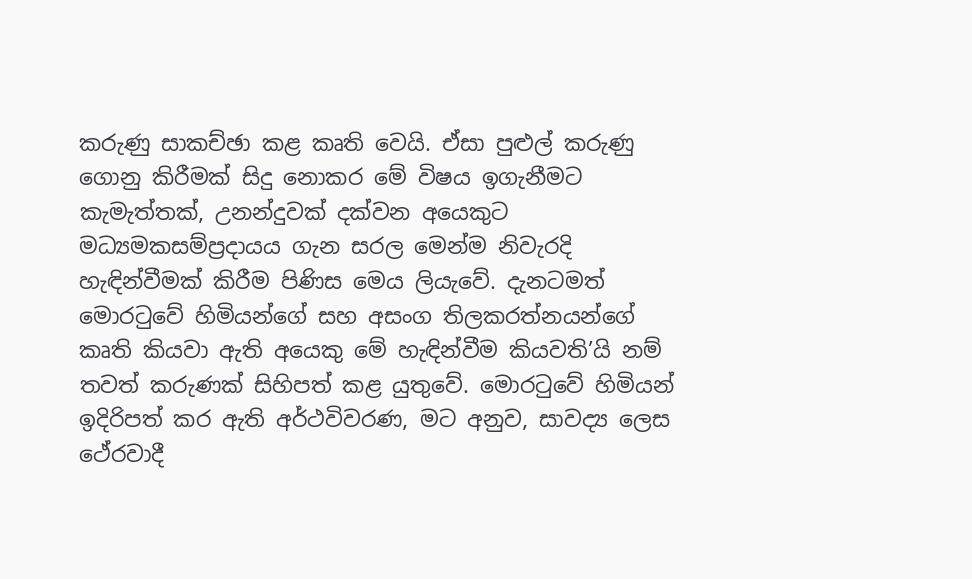කරුණු සාකච්ඡා කළ කෘති වෙයි. ඒසා පුළුල් කරුණු ගොනු කිරීමක් සිදු නොකර මේ විෂය ඉගැනීමට කැමැත්තක්, උනන්දුවක් දක්වන අයෙකුට මධ්‍යමකසම්ප්‍රදායය ගැන සරල මෙන්ම නිවැරදි හැඳින්වීමක් කිරීම පිණිස මෙය ලියැවේ. දැනටමත් මොරටුවේ හිමියන්ගේ සහ අසංග තිලකරත්නයන්ගේ කෘති කියවා ඇති ‍අයෙකු මේ හැඳින්වීම කියවති’යි නම් තවත් කරුණක් සිහිපත් කළ යුතුවේ. මොරටුවේ හිමියන් ඉදිරිපත් කර ඇති අර්ථවිවරණ, මට අනුව, සාවද්‍ය ලෙස ථේරවාදී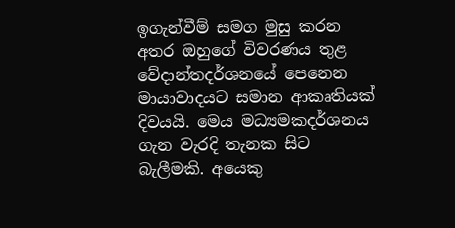ඉගැන්වීම් සමග මුසු කරන අතර ඔහුගේ විවරණය තුළ වේදාන්තදර්ශනයේ පෙනෙන මායාවාදයට සමාන ආකෘතියක් දිවයයි. මෙය මධ්‍යමකදර්ශනය ගැන වැරදි තැනක සිට බැලීමකි. අයෙකු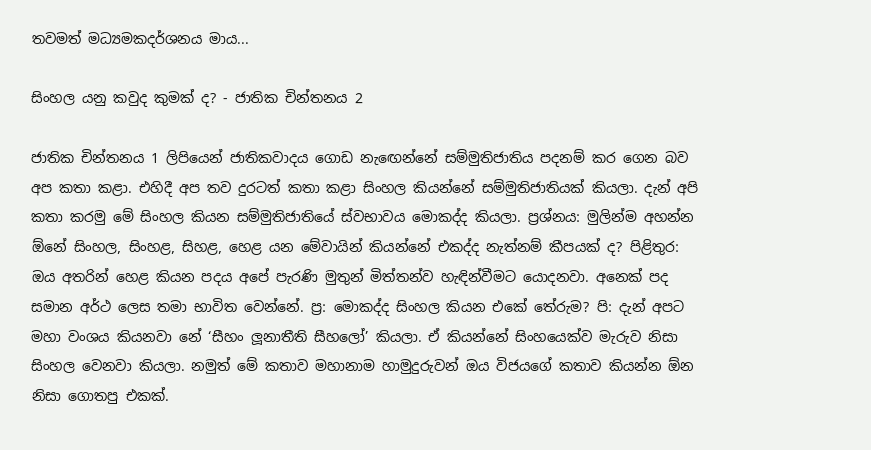තවමත් මධ්‍යමකදර්ශනය මාය...

සිංහල යනු කවුද කුමක් ද? - ජාතික චින්තනය 2

ජාතික චින්තනය 1 ලිපියෙන් ජාතිකවාදය ගොඩ නැඟෙන්නේ සම්මුතිජාතිය පදනම් කර ගෙන බව අප කතා කළා. එහිදී අප තව දුරටත් කතා කළා සිංහල කියන්නේ සම්මුතිජාතියක් කියලා. දැන් අපි කතා කරමු මේ සිංහල කියන සම්මුතිජාතියේ ස්වභාවය මොකද්ද කියලා. ප්‍රශ්නය: මුලින්ම අහන්න ඕනේ සිංහල, සිංහළ, සිහළ, හෙළ යන මේවායින් කියන්නේ එකද්ද නැත්නම් කීපයක් ද? පිළිතුර: ඔය අතරින් හෙළ කියන පදය අපේ පැරණි මුතුන් මිත්තන්ව හැඳින්වීමට යොදනවා. අනෙක් පද සමාන අර්ථ ලෙස තමා භාවිත වෙන්නේ. ප්‍ර: මොකද්ද සිංහල කියන එකේ තේරුම? පි: දැන් අපට මහා වංශය කියනවා නේ ‘සීහං ලූනාතීති සීහලෝ’ කියලා. ඒ කියන්නේ සිංහයෙක්ව මැරුව නිසා සිංහල වෙනවා කියලා. නමුත් මේ කතාව මහානාම හාමුදුරුවන් ඔය විජයගේ කතාව කියන්න ඕන නිසා ගොතපු එකක්.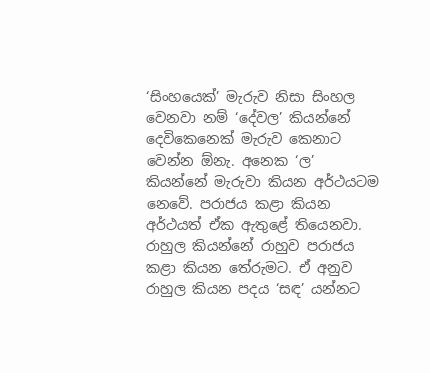‘සිංහයෙක්’ මැරුව නිසා සිංහල වෙනවා නම් ‘දේවල’ කියන්නේ දෙවිකෙනෙක් මැරුව කෙනාට වෙන්න ඕනැ. අනෙක ‘ල’ කියන්නේ මැරුවා කියන අර්ථයටම නෙවේ. පරාජය කළා කියන අර්ථයත් ඒක ඇතුළේ තියෙනවා. රාහුල කියන්නේ රාහුව පරාජය කළා කියන තේරුමට. ඒ අනුව රාහුල කියන පදය ‘සඳ’ යන්නට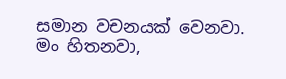සමාන වචනයක් වෙනවා. මං හිතනවා,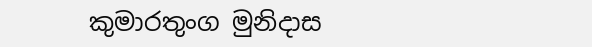කුමාරතුංග මුනිදාස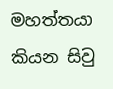මහත්තයා කියන සිවු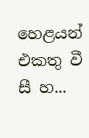හෙළයන් එකතු වී සී හ...